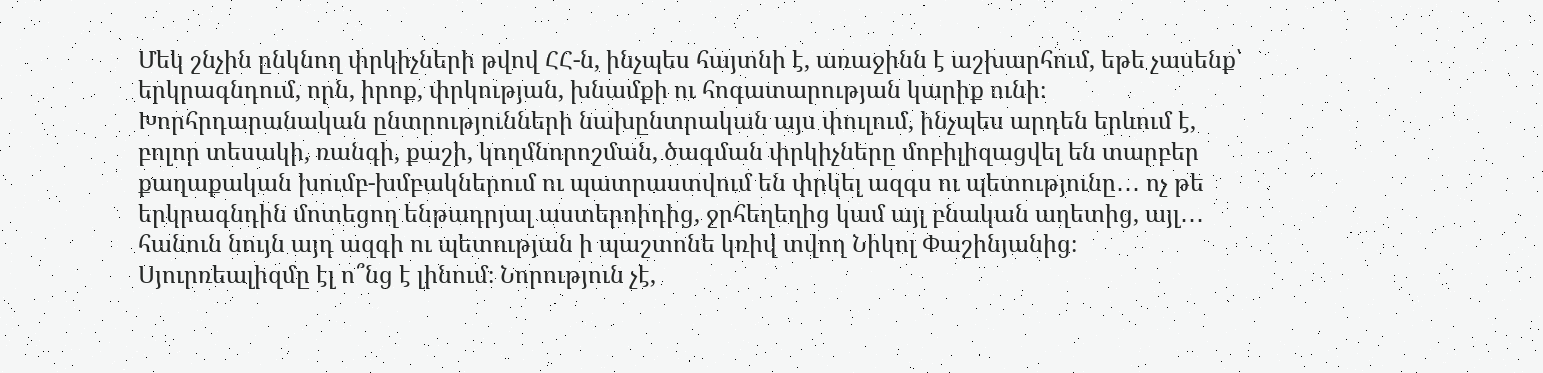Մեկ շնչին ընկնող փրկիչների թվով ՀՀ-ն, ինչպես հայտնի է, առաջինն է աշխարհում, եթե չասենք՝ երկրագնդում, որն, իրոք, փրկության, խնամքի ու հոգատարության կարիք ունի։ Խորհրդարանական ընտրությունների նախընտրական այս փուլում, ինչպես արդեն երևում է, բոլոր տեսակի, ռանգի, քաշի, կողմնորոշման, ծագման փրկիչները մոբիլիզացվել են տարբեր քաղաքական խումբ-խմբակներում ու պատրաստվում են փրկել ազգս ու պետությունը․․․ ոչ թե երկրագնդին մոտեցող ենթադրյալ աստերոիդից, ջրհեղեղից կամ այլ բնական աղետից, այլ․․․ հանուն նույն այդ ազգի ու պետության ի պաշտոնե կռիվ տվող Նիկոլ Փաշինյանից։ Սյուրռեալիզմը էլ ո՞նց է լինում։ Նորություն չէ,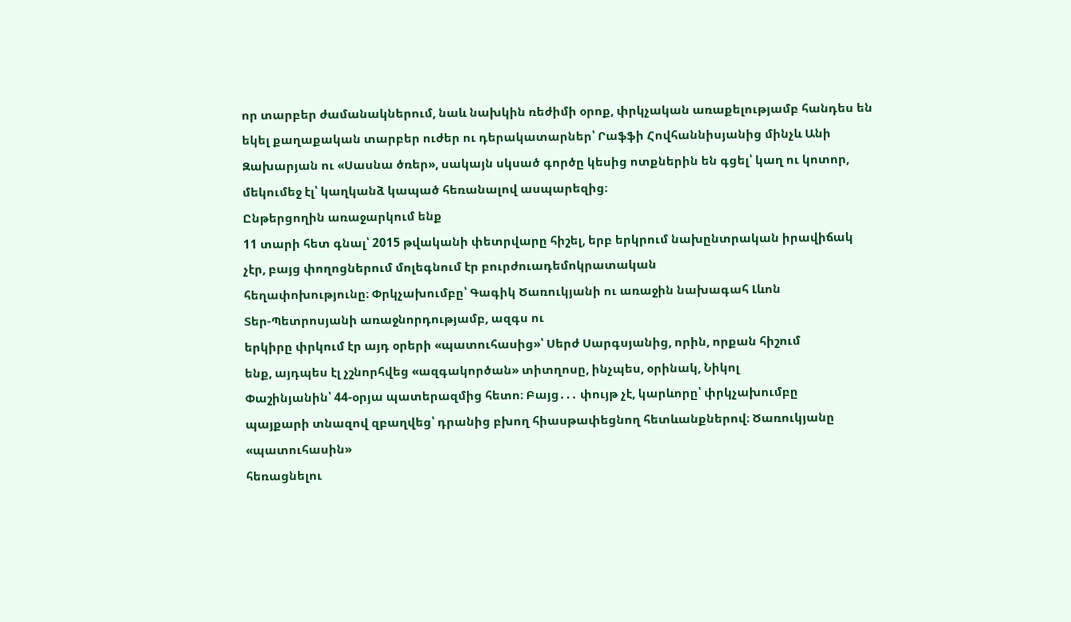որ տարբեր ժամանակներում, նաև նախկին ռեժիմի օրոք, փրկչական առաքելությամբ հանդես են եկել քաղաքական տարբեր ուժեր ու դերակատարներ՝ Րաֆֆի Հովհաննիսյանից մինչև Անի Զախարյան ու «Սասնա ծռեր», սակայն սկսած գործը կեսից ոտքներին են գցել՝ կաղ ու կոտոր, մեկումեջ էլ՝ կաղկանձ կապած հեռանալով ասպարեզից։
Ընթերցողին առաջարկում ենք
11 տարի հետ գնալ՝ 2015 թվականի փետրվարը հիշել, երբ երկրում նախընտրական իրավիճակ
չէր, բայց փողոցներում մոլեգնում էր բուրժուադեմոկրատական
հեղափոխությունը։ Փրկչախումբը՝ Գագիկ Ծառուկյանի ու առաջին նախագահ Լևոն
Տեր-Պետրոսյանի առաջնորդությամբ, ազգս ու
երկիրը փրկում էր այդ օրերի «պատուհասից»՝ Սերժ Սարգսյանից, որին, որքան հիշում
ենք, այդպես էլ չշնորհվեց «ազգակործան» տիտղոսը, ինչպես, օրինակ, Նիկոլ
Փաշինյանին՝ 44-օրյա պատերազմից հետո։ Բայց․․․ փույթ չէ, կարևորը՝ փրկչախումբը
պայքարի տնազով զբաղվեց՝ դրանից բխող հիասթափեցնող հետևանքներով։ Ծառուկյանը «պատուհասին»
հեռացնելու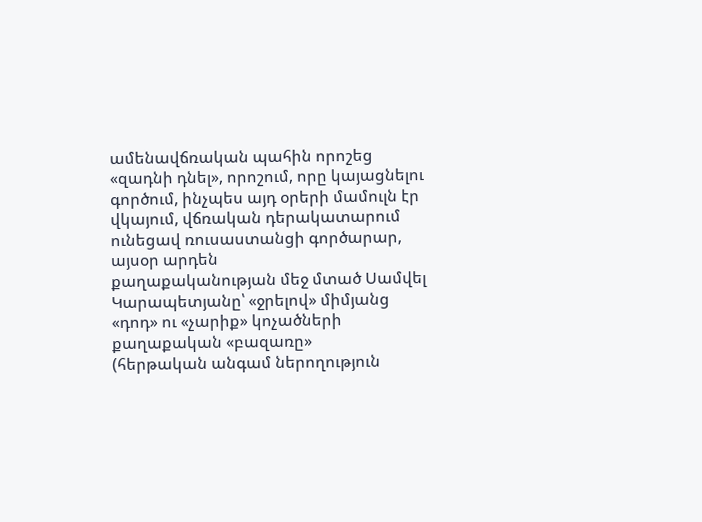ամենավճռական պահին որոշեց
«զադնի դնել», որոշում, որը կայացնելու գործում, ինչպես այդ օրերի մամուլն էր
վկայում, վճռական դերակատարում ունեցավ ռուսաստանցի գործարար, այսօր արդեն
քաղաքականության մեջ մտած Սամվել Կարապետյանը՝ «ջրելով» միմյանց «դոդ» ու «չարիք» կոչածների քաղաքական «բազառը»
(հերթական անգամ ներողություն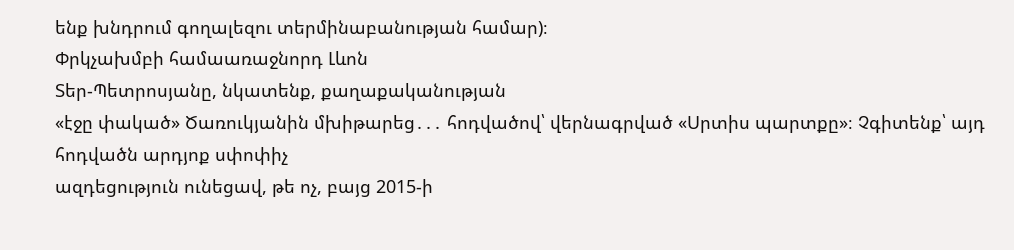ենք խնդրում գողալեզու տերմինաբանության համար)։
Փրկչախմբի համաառաջնորդ Լևոն
Տեր-Պետրոսյանը, նկատենք, քաղաքականության
«էջը փակած» Ծառուկյանին մխիթարեց․․․ հոդվածով՝ վերնագրված «Սրտիս պարտքը»։ Չգիտենք՝ այդ հոդվածն արդյոք սփոփիչ
ազդեցություն ունեցավ, թե ոչ, բայց 2015-ի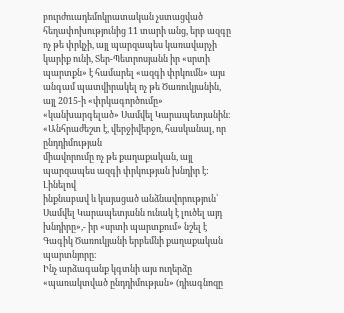բուրժուադեմոկրատական չստացված
հեղափոխությունից 11 տարի անց, երբ ազգը ոչ թե փրկչի, այլ պարզապես կառավարչի
կարիք ունի, Տեր-Պետրոսյանն իր «սրտի պարտքն» է համարել «ազգի փրկումն» այս անգամ պատվիրակել ոչ թե Ծառուկյանին, այլ 2015-ի «փրկագործումը»
«կանխարգելած» Սամվել Կարապետյանին։ «Անհրաժեշտ է, վերջիվերջո, հասկանալ, որ ընդդիմության
միավորումը ոչ թե քաղաքական, այլ պարզապես ազգի փրկության խնդիր է: Լինելով
ինքնաբավ և կայացած անձնավորություն՝ Սամվել Կարապետյանն ունակ է լուծել այդ
խնդիրը»,- իր «սրտի պարտքում» նշել է Գագիկ Ծառուկյանի երբեմնի քաղաքական
պարտնյորը։
Ինչ արձագանք կգտնի այս ուղերձը «պառակտված ընդդիմության» (դիագնոզը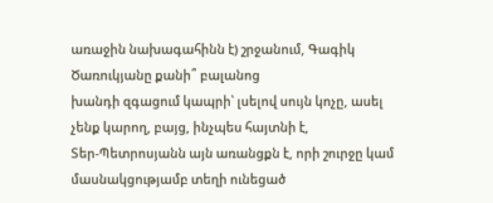առաջին նախագահինն է) շրջանում, Գագիկ Ծառուկյանը քանի՞ բալանոց
խանդի զգացում կապրի՝ լսելով սույն կոչը, ասել չենք կարող, բայց, ինչպես հայտնի է,
Տեր-Պետրոսյանն այն առանցքն է, որի շուրջը կամ մասնակցությամբ տեղի ունեցած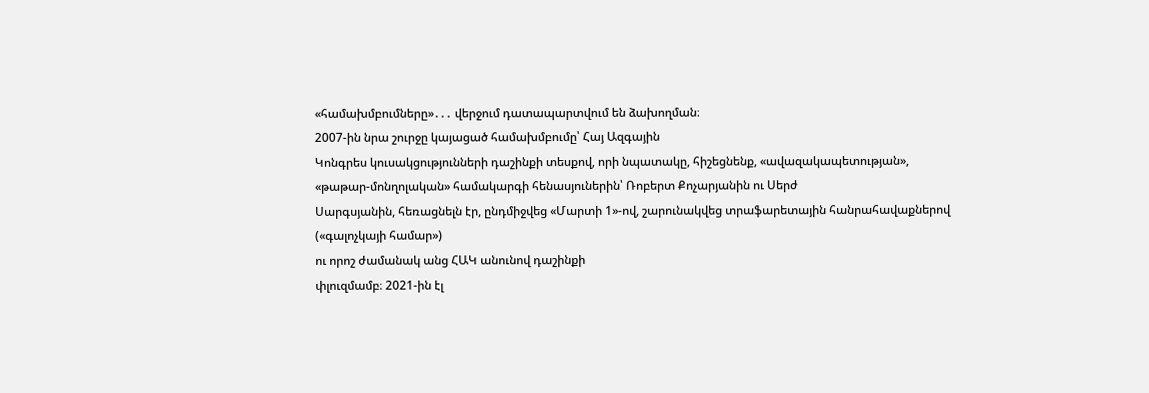«համախմբումները»․․․ վերջում դատապարտվում են ձախողման։
2007-ին նրա շուրջը կայացած համախմբումը՝ Հայ Ազգային
Կոնգրես կուսակցությունների դաշինքի տեսքով, որի նպատակը, հիշեցնենք, «ավազակապետության»,
«թաթար-մոնղոլական» համակարգի հենասյուներին՝ Ռոբերտ Քոչարյանին ու Սերժ
Սարգսյանին, հեռացնելն էր, ընդմիջվեց «Մարտի 1»-ով, շարունակվեց տրաֆարետային հանրահավաքներով («գալոչկայի համար»)
ու որոշ ժամանակ անց ՀԱԿ անունով դաշինքի
փլուզմամբ։ 2021-ին էլ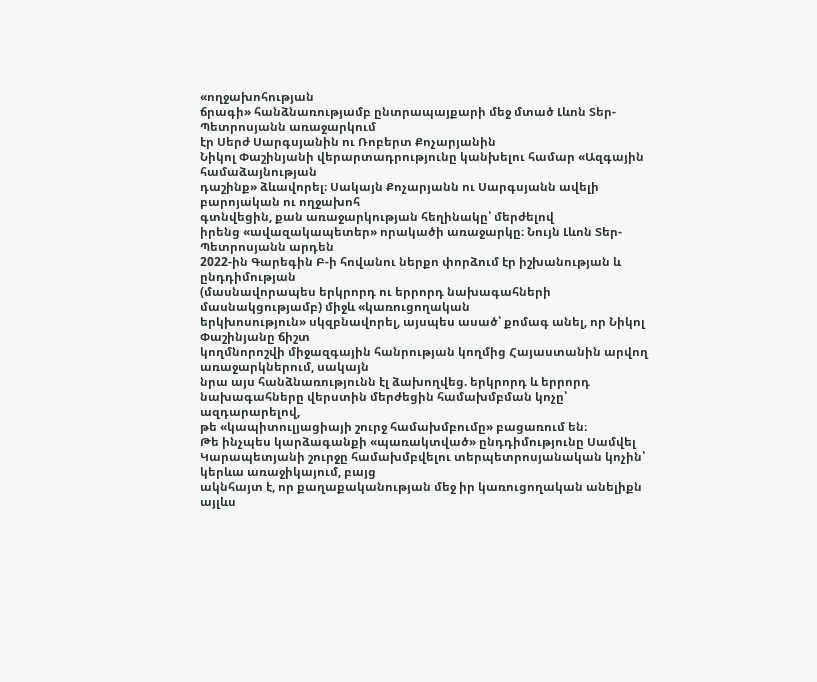«ողջախոհության
ճրագի» հանձնառությամբ ընտրապայքարի մեջ մտած Լևոն Տեր-Պետրոսյանն առաջարկում
էր Սերժ Սարգսյանին ու Ռոբերտ Քոչարյանին
Նիկոլ Փաշինյանի վերարտադրությունը կանխելու համար «Ազգային համաձայնության
դաշինք» ձևավորել։ Սակայն Քոչարյանն ու Սարգսյանն ավելի բարոյական ու ողջախոհ
գտնվեցին, քան առաջարկության հեղինակը՝ մերժելով
իրենց «ավազակապետեր» որակածի առաջարկը։ Նույն Լևոն Տեր-Պետրոսյանն արդեն
2022-ին Գարեգին Բ-ի հովանու ներքո փորձում էր իշխանության և ընդդիմության
(մասնավորապես երկրորդ ու երրորդ նախագահների մասնակցությամբ) միջև «կառուցողական
երկխոսություն» սկզբնավորել, այսպես ասած՝ քոմագ անել, որ Նիկոլ Փաշինյանը ճիշտ
կողմնորոշվի միջազգային հանրության կողմից Հայաստանին արվող առաջարկներում, սակայն
նրա այս հանձնառությունն էլ ձախողվեց. երկրորդ և երրորդ նախագահները վերստին մերժեցին համախմբման կոչը՝ ազդարարելով,
թե «կապիտուլյացիայի շուրջ համախմբումը» բացառում են։
Թե ինչպես կարձագանքի «պառակտված» ընդդիմությունը Սամվել
Կարապետյանի շուրջը համախմբվելու տերպետրոսյանական կոչին՝ կերևա առաջիկայում, բայց
ակնհայտ է, որ քաղաքականության մեջ իր կառուցողական անելիքն այլևս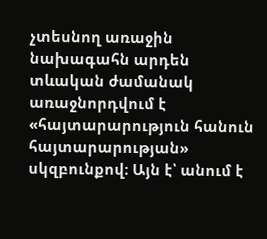չտեսնող առաջին
նախագահն արդեն տևական ժամանակ առաջնորդվում է «հայտարարություն հանուն
հայտարարության» սկզբունքով։ Այն է՝ անում է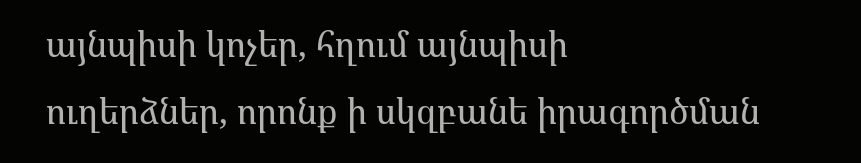այնպիսի կոչեր, հղում այնպիսի
ուղերձներ, որոնք ի սկզբանե իրագործման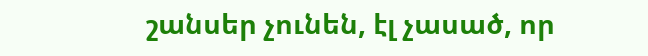շանսեր չունեն, էլ չասած, որ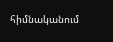հիմնականում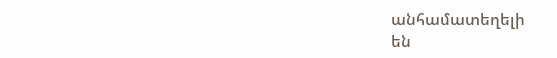անհամատեղելի
են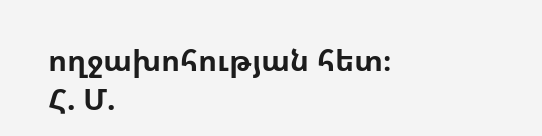ողջախոհության հետ։
Հ. Մ.